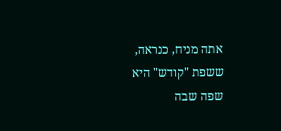אתה מניח, כנראה, ששפת "קודש" היא שפה שבה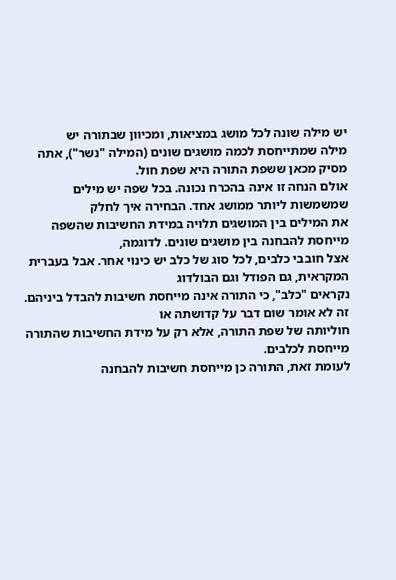יש מילה שונה לכל מושג במציאות, ומכיוון שבתורה יש
מילה שמתייחסת לכמה מושגים שונים (המילה "נשר"), אתה מסיק מכאן ששפת התורה היא שפת חול.
אולם הנחה זו אינה בהכרח נכונה. בכל שפה יש מילים שמשמשות ליותר ממושג אחד. הבחירה איך לחלק
את המילים בין המושגים תלויה במידת החשיבות שהשפה מייחסת להבחנה בין מושגים שונים. לדוגמה,
אצל חובבי כלבים, לכל סוג של כלב יש כינוי אחר. אבל בעברית המקראית, גם הפודל וגם הבולדוג
נקראים "כלב", כי התורה אינה מייחסת חשיבות להבדל ביניהם. זה לא אומר שום דבר על קדושתה או
חוליותה של שפת התורה, אלא רק על מידת החשיבות שהתורה מייחסת לכלבים.
לעומת זאת, התורה כן מייחסת חשיבות להבחנה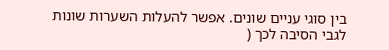בין סוגי עניים שונים. אפשר להעלות השערות שונות
לגבי הסיבה לכך (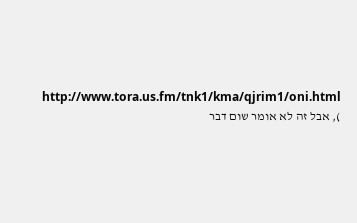http://www.tora.us.fm/tnk1/kma/qjrim1/oni.html ), אבל זה לא אומר שום דבר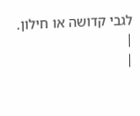לגבי קדושה או חילון.
|
|